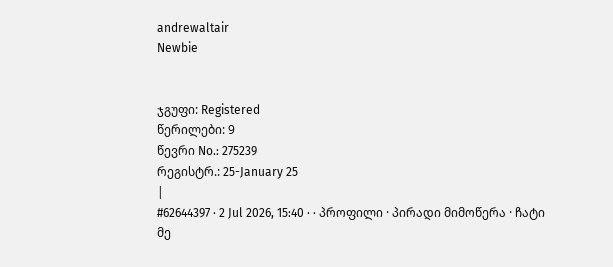andrewaltair
Newbie


ჯგუფი: Registered
წერილები: 9
წევრი No.: 275239
რეგისტრ.: 25-January 25
|
#62644397 · 2 Jul 2026, 15:40 · · პროფილი · პირადი მიმოწერა · ჩატი
მე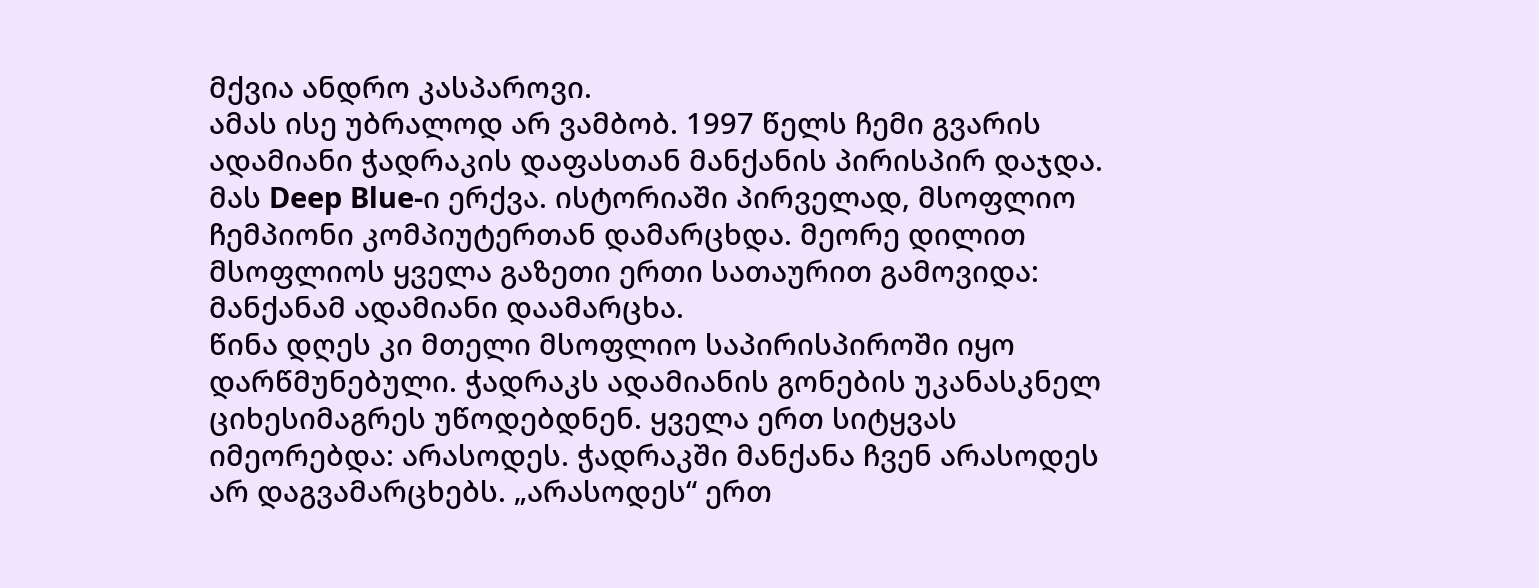მქვია ანდრო კასპაროვი.
ამას ისე უბრალოდ არ ვამბობ. 1997 წელს ჩემი გვარის ადამიანი ჭადრაკის დაფასთან მანქანის პირისპირ დაჯდა. მას Deep Blue-ი ერქვა. ისტორიაში პირველად, მსოფლიო ჩემპიონი კომპიუტერთან დამარცხდა. მეორე დილით მსოფლიოს ყველა გაზეთი ერთი სათაურით გამოვიდა: მანქანამ ადამიანი დაამარცხა.
წინა დღეს კი მთელი მსოფლიო საპირისპიროში იყო დარწმუნებული. ჭადრაკს ადამიანის გონების უკანასკნელ ციხესიმაგრეს უწოდებდნენ. ყველა ერთ სიტყვას იმეორებდა: არასოდეს. ჭადრაკში მანქანა ჩვენ არასოდეს არ დაგვამარცხებს. „არასოდეს“ ერთ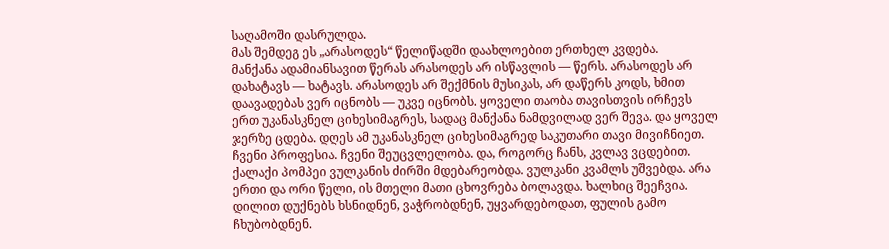საღამოში დასრულდა.
მას შემდეგ ეს „არასოდეს“ წელიწადში დაახლოებით ერთხელ კვდება.
მანქანა ადამიანსავით წერას არასოდეს არ ისწავლის — წერს. არასოდეს არ დახატავს — ხატავს. არასოდეს არ შექმნის მუსიკას, არ დაწერს კოდს, ხმით დაავადებას ვერ იცნობს — უკვე იცნობს. ყოველი თაობა თავისთვის ირჩევს ერთ უკანასკნელ ციხესიმაგრეს, სადაც მანქანა ნამდვილად ვერ შევა. და ყოველ ჯერზე ცდება. დღეს ამ უკანასკნელ ციხესიმაგრედ საკუთარი თავი მივიჩნიეთ. ჩვენი პროფესია. ჩვენი შეუცვლელობა. და, როგორც ჩანს, კვლავ ვცდებით.
ქალაქი პომპეი ვულკანის ძირში მდებარეობდა. ვულკანი კვამლს უშვებდა. არა ერთი და ორი წელი, ის მთელი მათი ცხოვრება ბოლავდა. ხალხიც შეეჩვია. დილით დუქნებს ხსნიდნენ, ვაჭრობდნენ, უყვარდებოდათ, ფულის გამო ჩხუბობდნენ.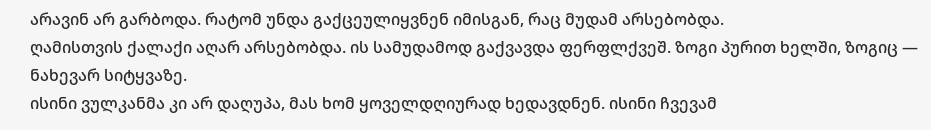არავინ არ გარბოდა. რატომ უნდა გაქცეულიყვნენ იმისგან, რაც მუდამ არსებობდა.
ღამისთვის ქალაქი აღარ არსებობდა. ის სამუდამოდ გაქვავდა ფერფლქვეშ. ზოგი პურით ხელში, ზოგიც — ნახევარ სიტყვაზე.
ისინი ვულკანმა კი არ დაღუპა, მას ხომ ყოველდღიურად ხედავდნენ. ისინი ჩვევამ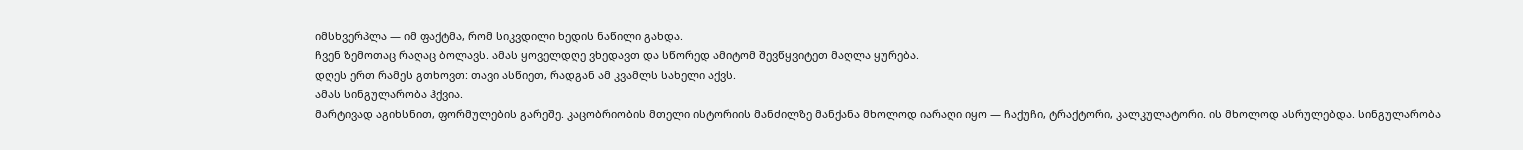იმსხვერპლა — იმ ფაქტმა, რომ სიკვდილი ხედის ნაწილი გახდა.
ჩვენ ზემოთაც რაღაც ბოლავს. ამას ყოველდღე ვხედავთ და სწორედ ამიტომ შევწყვიტეთ მაღლა ყურება.
დღეს ერთ რამეს გთხოვთ: თავი ასწიეთ, რადგან ამ კვამლს სახელი აქვს.
ამას სინგულარობა ჰქვია.
მარტივად აგიხსნით, ფორმულების გარეშე. კაცობრიობის მთელი ისტორიის მანძილზე მანქანა მხოლოდ იარაღი იყო — ჩაქუჩი, ტრაქტორი, კალკულატორი. ის მხოლოდ ასრულებდა. სინგულარობა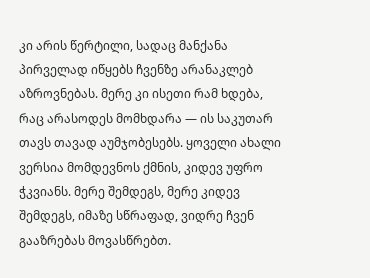კი არის წერტილი, სადაც მანქანა პირველად იწყებს ჩვენზე არანაკლებ აზროვნებას. მერე კი ისეთი რამ ხდება, რაც არასოდეს მომხდარა — ის საკუთარ თავს თავად აუმჯობესებს. ყოველი ახალი ვერსია მომდევნოს ქმნის, კიდევ უფრო ჭკვიანს. მერე შემდეგს, მერე კიდევ შემდეგს, იმაზე სწრაფად, ვიდრე ჩვენ გააზრებას მოვასწრებთ.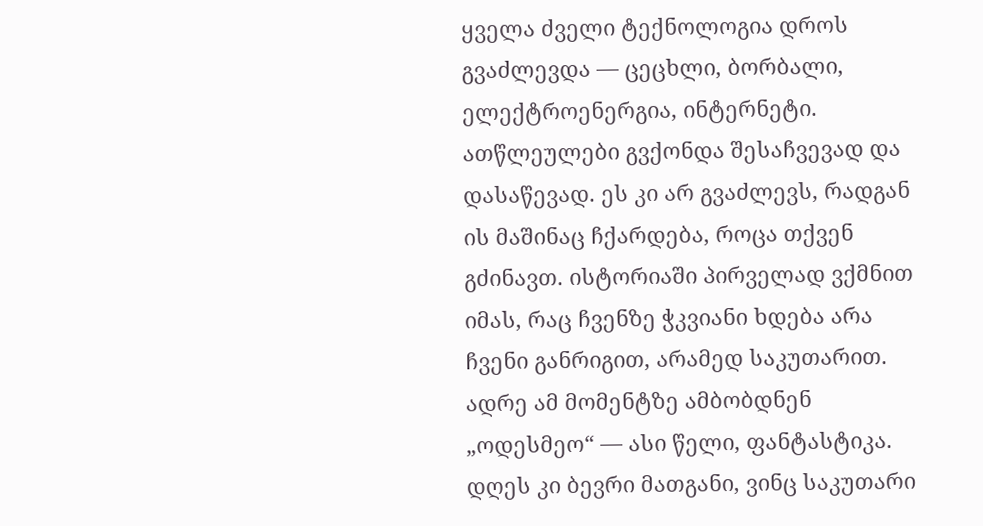ყველა ძველი ტექნოლოგია დროს გვაძლევდა — ცეცხლი, ბორბალი, ელექტროენერგია, ინტერნეტი. ათწლეულები გვქონდა შესაჩვევად და დასაწევად. ეს კი არ გვაძლევს, რადგან ის მაშინაც ჩქარდება, როცა თქვენ გძინავთ. ისტორიაში პირველად ვქმნით იმას, რაც ჩვენზე ჭკვიანი ხდება არა ჩვენი განრიგით, არამედ საკუთარით.
ადრე ამ მომენტზე ამბობდნენ „ოდესმეო“ — ასი წელი, ფანტასტიკა. დღეს კი ბევრი მათგანი, ვინც საკუთარი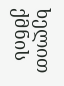ხელით ქმნის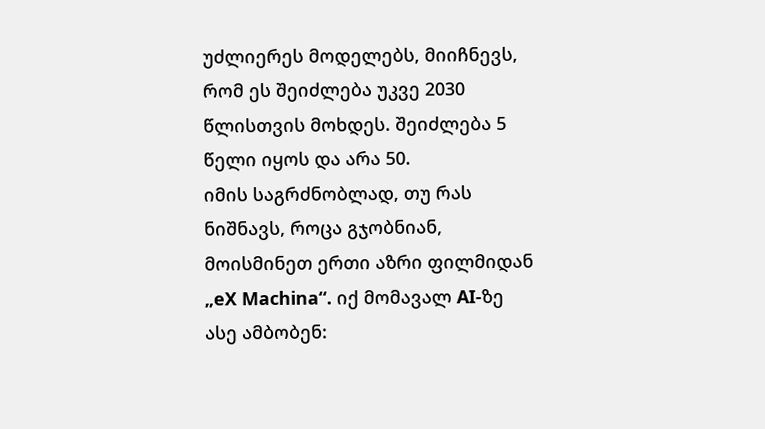უძლიერეს მოდელებს, მიიჩნევს, რომ ეს შეიძლება უკვე 2030 წლისთვის მოხდეს. შეიძლება 5 წელი იყოს და არა 50.
იმის საგრძნობლად, თუ რას ნიშნავს, როცა გჯობნიან, მოისმინეთ ერთი აზრი ფილმიდან „eX Machina“. იქ მომავალ AI-ზე ასე ამბობენ: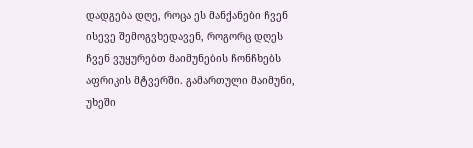დადგება დღე, როცა ეს მანქანები ჩვენ ისევე შემოგვხედავენ, როგორც დღეს ჩვენ ვუყურებთ მაიმუნების ჩონჩხებს აფრიკის მტვერში. გამართული მაიმუნი, უხეში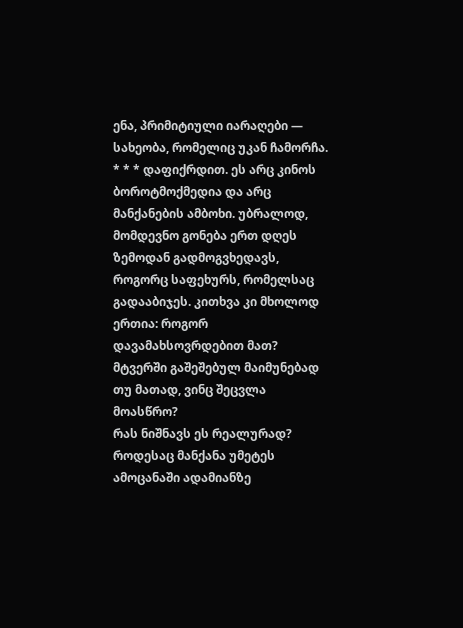ენა, პრიმიტიული იარაღები — სახეობა, რომელიც უკან ჩამორჩა. * * * დაფიქრდით. ეს არც კინოს ბოროტმოქმედია და არც მანქანების ამბოხი. უბრალოდ, მომდევნო გონება ერთ დღეს ზემოდან გადმოგვხედავს, როგორც საფეხურს, რომელსაც გადააბიჯეს. კითხვა კი მხოლოდ ერთია: როგორ დავამახსოვრდებით მათ? მტვერში გაშეშებულ მაიმუნებად თუ მათად, ვინც შეცვლა მოასწრო?
რას ნიშნავს ეს რეალურად? როდესაც მანქანა უმეტეს ამოცანაში ადამიანზე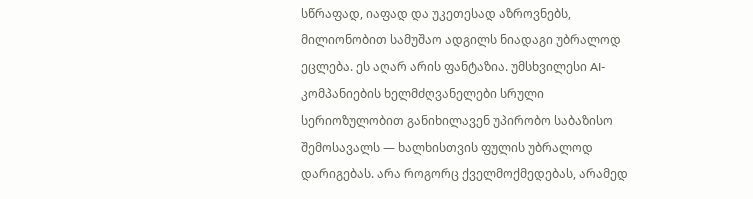სწრაფად, იაფად და უკეთესად აზროვნებს, მილიონობით სამუშაო ადგილს ნიადაგი უბრალოდ ეცლება. ეს აღარ არის ფანტაზია. უმსხვილესი AI-კომპანიების ხელმძღვანელები სრული სერიოზულობით განიხილავენ უპირობო საბაზისო შემოსავალს — ხალხისთვის ფულის უბრალოდ დარიგებას. არა როგორც ქველმოქმედებას, არამედ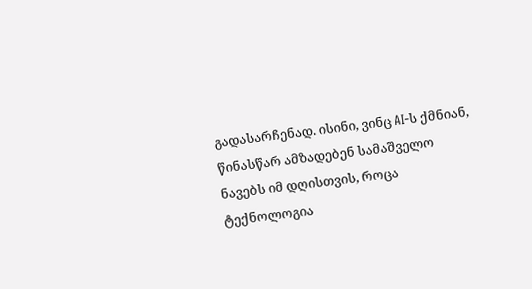გადასარჩენად. ისინი, ვინც AI-ს ქმნიან, წინასწარ ამზადებენ სამაშველო ნავებს იმ დღისთვის, როცა ტექნოლოგია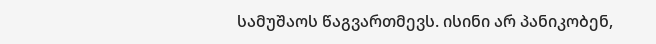სამუშაოს წაგვართმევს. ისინი არ პანიკობენ,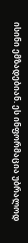ისინი ემზადებიან. ეს ინფორმაცია უბრალოდ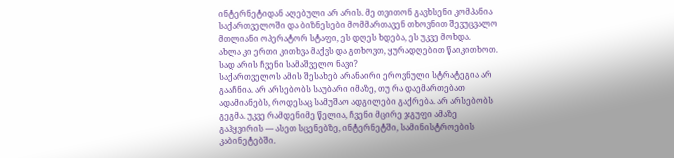ინტერნეტიდან აღებული არ არის. მე თვითონ გავხსენი კომპანია საქართველოში და ბიზნესები მომმართავენ თხოვნით შევუცვალო მთლიანი ოპერატორ სტაფი, ეს დღეს ხდება, ეს უკვე მოხდა.
ახლა კი ერთი კითხვა მაქვს და გთხოვთ, ყურადღებით წაიკითხოთ.
სად არის ჩვენი სამაშველო ნავი?
საქართველოს ამის შესახებ არანაირი ეროვნული სტრატეგია არ გააჩნია. არ არსებობს საუბარი იმაზე, თუ რა დაემართებათ ადამიანებს, როდესაც სამუშაო ადგილები გაქრება. არ არსებობს გეგმა. უკვე რამდენიმე წელია, ჩვენი მცირე ჯგუფი ამაზე გაჰყვირის — ასეთ სცენებზე, ინტერნეტში, სამინისტროების კაბინეტებში.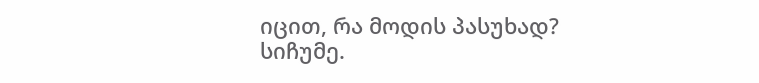იცით, რა მოდის პასუხად? სიჩუმე.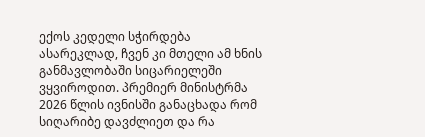ექოს კედელი სჭირდება ასარეკლად, ჩვენ კი მთელი ამ ხნის განმავლობაში სიცარიელეში ვყვიროდით. პრემიერ მინისტრმა 2026 წლის ივნისში განაცხადა რომ სიღარიბე დავძლიეთ და რა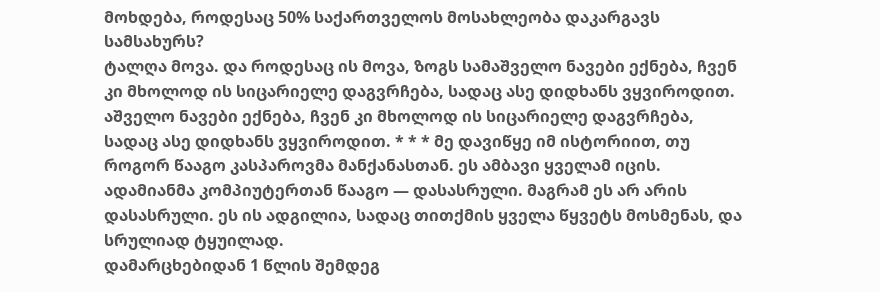მოხდება, როდესაც 50% საქართველოს მოსახლეობა დაკარგავს სამსახურს?
ტალღა მოვა. და როდესაც ის მოვა, ზოგს სამაშველო ნავები ექნება, ჩვენ კი მხოლოდ ის სიცარიელე დაგვრჩება, სადაც ასე დიდხანს ვყვიროდით. აშველო ნავები ექნება, ჩვენ კი მხოლოდ ის სიცარიელე დაგვრჩება, სადაც ასე დიდხანს ვყვიროდით. * * * მე დავიწყე იმ ისტორიით, თუ როგორ წააგო კასპაროვმა მანქანასთან. ეს ამბავი ყველამ იცის. ადამიანმა კომპიუტერთან წააგო — დასასრული. მაგრამ ეს არ არის დასასრული. ეს ის ადგილია, სადაც თითქმის ყველა წყვეტს მოსმენას, და სრულიად ტყუილად.
დამარცხებიდან 1 წლის შემდეგ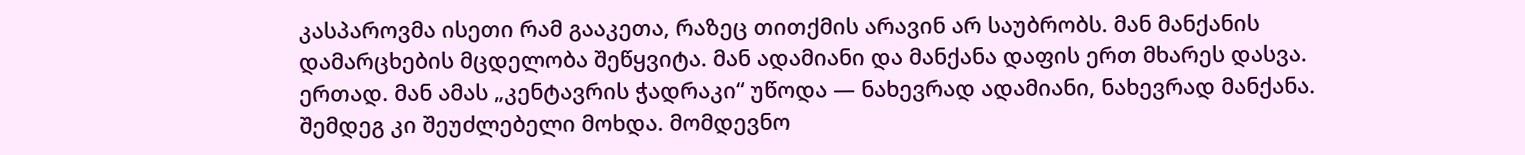კასპაროვმა ისეთი რამ გააკეთა, რაზეც თითქმის არავინ არ საუბრობს. მან მანქანის დამარცხების მცდელობა შეწყვიტა. მან ადამიანი და მანქანა დაფის ერთ მხარეს დასვა. ერთად. მან ამას „კენტავრის ჭადრაკი“ უწოდა — ნახევრად ადამიანი, ნახევრად მანქანა.
შემდეგ კი შეუძლებელი მოხდა. მომდევნო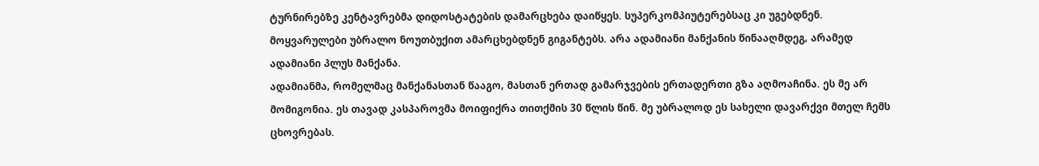ტურნირებზე კენტავრებმა დიდოსტატების დამარცხება დაიწყეს. სუპერკომპიუტერებსაც კი უგებდნენ. მოყვარულები უბრალო ნოუთბუქით ამარცხებდნენ გიგანტებს. არა ადამიანი მანქანის წინააღმდეგ, არამედ ადამიანი პლუს მანქანა.
ადამიანმა, რომელმაც მანქანასთან წააგო, მასთან ერთად გამარჯვების ერთადერთი გზა აღმოაჩინა. ეს მე არ მომიგონია. ეს თავად კასპაროვმა მოიფიქრა თითქმის 30 წლის წინ. მე უბრალოდ ეს სახელი დავარქვი მთელ ჩემს ცხოვრებას.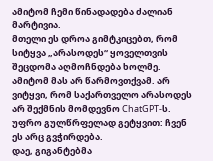ამიტომ ჩემი წინადადება ძალიან მარტივია.
მთელი ეს დროა გიმტკიცებთ, რომ სიტყვა „არასოდეს“ ყოველთვის შეცდომა აღმოჩნდება ხოლმე. ამიტომ მას არ წარმოვთქვამ. არ ვიტყვი, რომ საქართველო არასოდეს არ შექმნის მომდევნო ChatGPT-ს. უფრო გულწრფელად გეტყვით: ჩვენ ეს არც გვჭირდება.
დაე, გიგანტებმა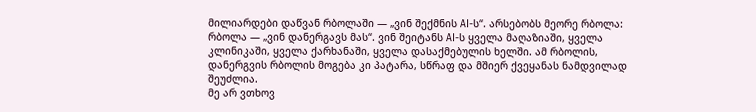მილიარდები დაწვან რბოლაში — „ვინ შექმნის AI-ს“. არსებობს მეორე რბოლა: რბოლა — „ვინ დანერგავს მას“. ვინ შეიტანს AI-ს ყველა მაღაზიაში, ყველა კლინიკაში, ყველა ქარხანაში, ყველა დასაქმებულის ხელში. ამ რბოლის, დანერგვის რბოლის მოგება კი პატარა, სწრაფ და მშიერ ქვეყანას ნამდვილად შეუძლია.
მე არ ვთხოვ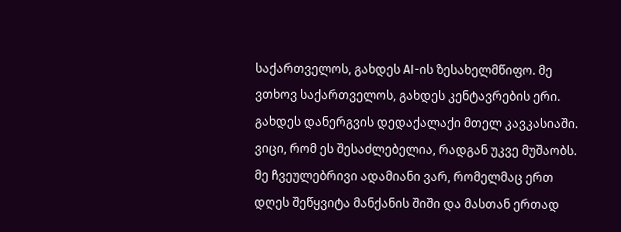საქართველოს, გახდეს AI-ის ზესახელმწიფო. მე ვთხოვ საქართველოს, გახდეს კენტავრების ერი. გახდეს დანერგვის დედაქალაქი მთელ კავკასიაში.
ვიცი, რომ ეს შესაძლებელია, რადგან უკვე მუშაობს. მე ჩვეულებრივი ადამიანი ვარ, რომელმაც ერთ დღეს შეწყვიტა მანქანის შიში და მასთან ერთად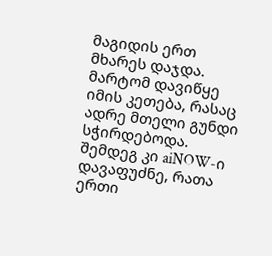მაგიდის ერთ მხარეს დაჯდა. მარტომ დავიწყე იმის კეთება, რასაც ადრე მთელი გუნდი სჭირდებოდა. შემდეგ კი aiNOW-ი დავაფუძნე, რათა ერთი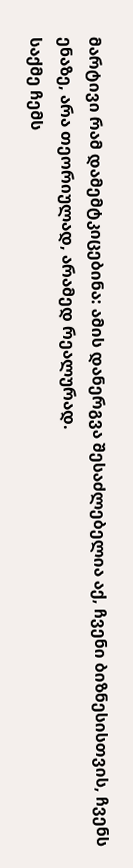მარტივი რამ დამემტკიცებინა: ამის დანერგვა შესაძლებელია აქ, ჩვენი ბიზნესისთვის, ჩვენს ენაზე, არა თეორიულად, არამედ რეალურად.
საქმე ჩემს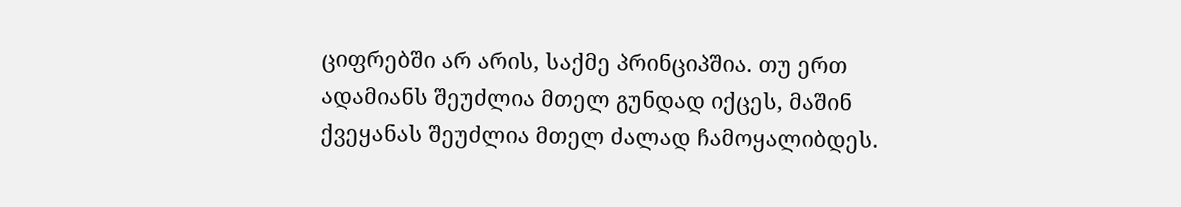ციფრებში არ არის, საქმე პრინციპშია. თუ ერთ ადამიანს შეუძლია მთელ გუნდად იქცეს, მაშინ ქვეყანას შეუძლია მთელ ძალად ჩამოყალიბდეს.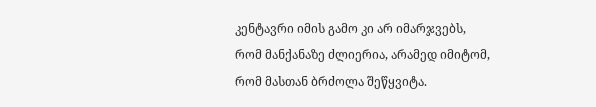კენტავრი იმის გამო კი არ იმარჯვებს, რომ მანქანაზე ძლიერია, არამედ იმიტომ, რომ მასთან ბრძოლა შეწყვიტა.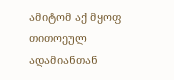ამიტომ აქ მყოფ თითოეულ ადამიანთან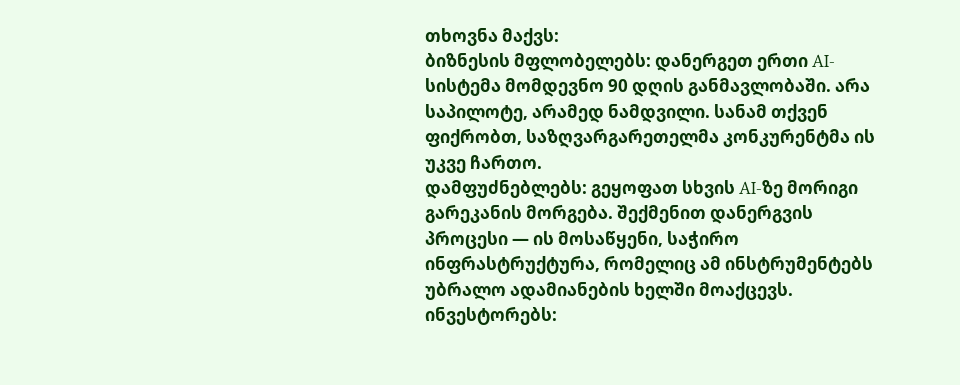თხოვნა მაქვს:
ბიზნესის მფლობელებს: დანერგეთ ერთი AI-სისტემა მომდევნო 90 დღის განმავლობაში. არა საპილოტე, არამედ ნამდვილი. სანამ თქვენ ფიქრობთ, საზღვარგარეთელმა კონკურენტმა ის უკვე ჩართო.
დამფუძნებლებს: გეყოფათ სხვის AI-ზე მორიგი გარეკანის მორგება. შექმენით დანერგვის პროცესი — ის მოსაწყენი, საჭირო ინფრასტრუქტურა, რომელიც ამ ინსტრუმენტებს უბრალო ადამიანების ხელში მოაქცევს.
ინვესტორებს: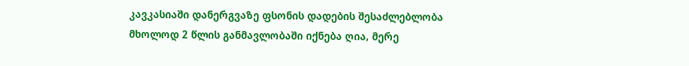კავკასიაში დანერგვაზე ფსონის დადების შესაძლებლობა მხოლოდ 2 წლის განმავლობაში იქნება ღია, მერე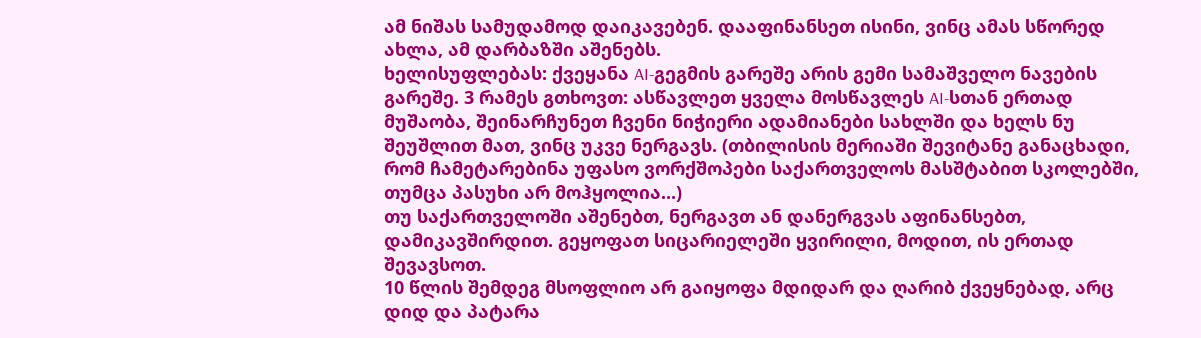ამ ნიშას სამუდამოდ დაიკავებენ. დააფინანსეთ ისინი, ვინც ამას სწორედ ახლა, ამ დარბაზში აშენებს.
ხელისუფლებას: ქვეყანა AI-გეგმის გარეშე არის გემი სამაშველო ნავების გარეშე. 3 რამეს გთხოვთ: ასწავლეთ ყველა მოსწავლეს AI-სთან ერთად მუშაობა, შეინარჩუნეთ ჩვენი ნიჭიერი ადამიანები სახლში და ხელს ნუ შეუშლით მათ, ვინც უკვე ნერგავს. (თბილისის მერიაში შევიტანე განაცხადი, რომ ჩამეტარებინა უფასო ვორქშოპები საქართველოს მასშტაბით სკოლებში, თუმცა პასუხი არ მოჰყოლია...)
თუ საქართველოში აშენებთ, ნერგავთ ან დანერგვას აფინანსებთ, დამიკავშირდით. გეყოფათ სიცარიელეში ყვირილი, მოდით, ის ერთად შევავსოთ.
10 წლის შემდეგ მსოფლიო არ გაიყოფა მდიდარ და ღარიბ ქვეყნებად, არც დიდ და პატარა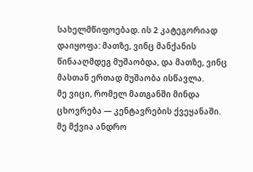სახელმწიფოებად. ის 2 კატეგორიად დაიყოფა: მათზე, ვინც მანქანის წინააღმდეგ მუშაობდა, და მათზე, ვინც მასთან ერთად მუშაობა ისწავლა.
მე ვიცი, რომელ მათგანში მინდა ცხოვრება — კენტავრების ქვეყანაში.
მე მქვია ანდრო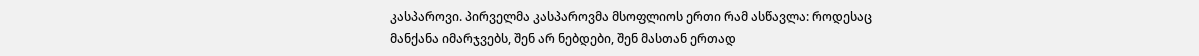კასპაროვი. პირველმა კასპაროვმა მსოფლიოს ერთი რამ ასწავლა: როდესაც მანქანა იმარჯვებს, შენ არ ნებდები, შენ მასთან ერთად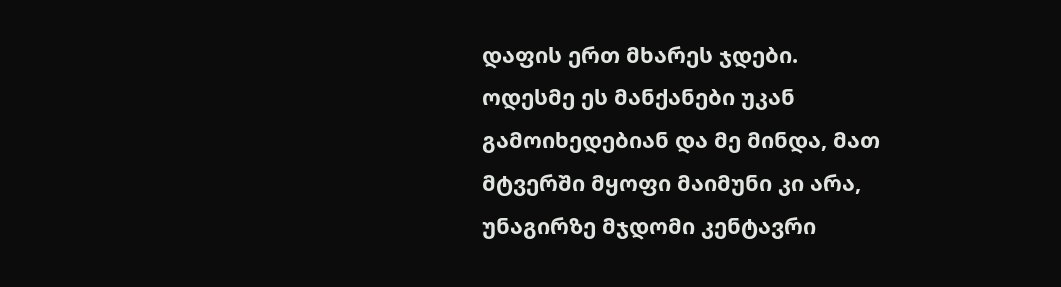დაფის ერთ მხარეს ჯდები.
ოდესმე ეს მანქანები უკან გამოიხედებიან და მე მინდა, მათ მტვერში მყოფი მაიმუნი კი არა, უნაგირზე მჯდომი კენტავრი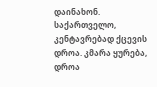დაინახონ.
საქართველო, კენტავრებად ქცევის დროა. კმარა ყურება, დროა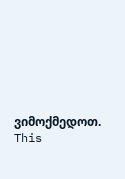ვიმოქმედოთ.
This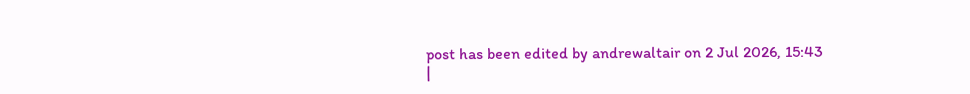post has been edited by andrewaltair on 2 Jul 2026, 15:43
|